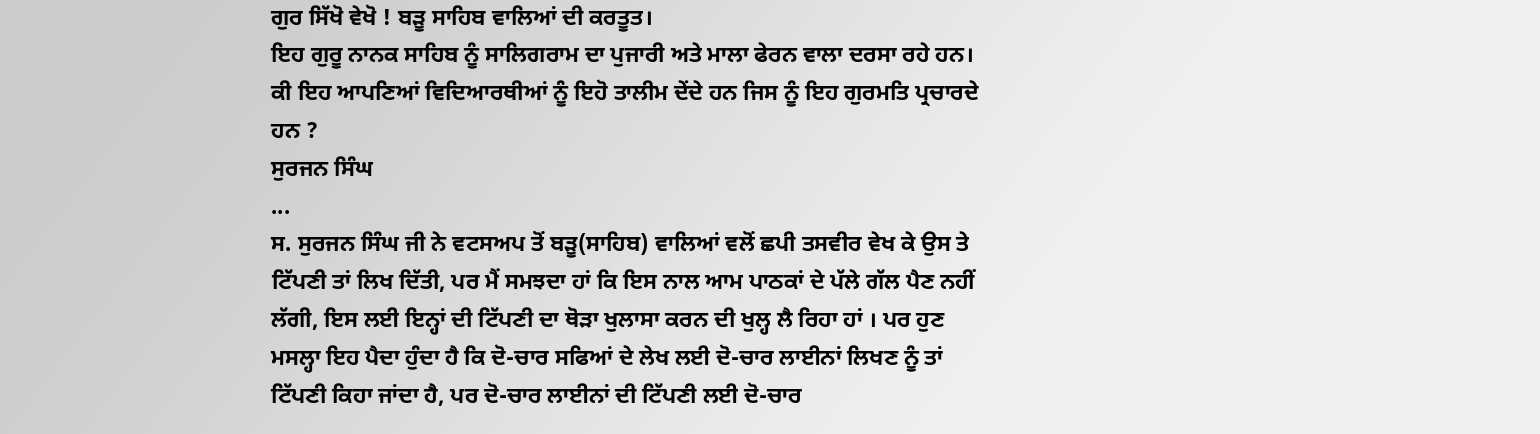ਗੁਰ ਸਿੱਖੋ ਵੇਖੋ ! ਬੜੂ ਸਾਹਿਬ ਵਾਲਿਆਂ ਦੀ ਕਰਤੂਤ।
ਇਹ ਗੁਰੂ ਨਾਨਕ ਸਾਹਿਬ ਨੂੰ ਸਾਲਿਗਰਾਮ ਦਾ ਪੁਜਾਰੀ ਅਤੇ ਮਾਲਾ ਫੇਰਨ ਵਾਲਾ ਦਰਸਾ ਰਹੇ ਹਨ। ਕੀ ਇਹ ਆਪਣਿਆਂ ਵਿਦਿਆਰਥੀਆਂ ਨੂੰ ਇਹੋ ਤਾਲੀਮ ਦੇਂਦੇ ਹਨ ਜਿਸ ਨੂੰ ਇਹ ਗੁਰਮਤਿ ਪ੍ਰਚਾਰਦੇ ਹਨ ?
ਸੁਰਜਨ ਸਿੰਘ
...
ਸ. ਸੁਰਜਨ ਸਿੰਘ ਜੀ ਨੇ ਵਟਸਅਪ ਤੋਂ ਬੜੂ(ਸਾਹਿਬ) ਵਾਲਿਆਂ ਵਲੋਂ ਛਪੀ ਤਸਵੀਰ ਵੇਖ ਕੇ ਉਸ ਤੇ ਟਿੱਪਣੀ ਤਾਂ ਲਿਖ ਦਿੱਤੀ, ਪਰ ਮੈਂ ਸਮਝਦਾ ਹਾਂ ਕਿ ਇਸ ਨਾਲ ਆਮ ਪਾਠਕਾਂ ਦੇ ਪੱਲੇ ਗੱਲ ਪੈਣ ਨਹੀਂ ਲੱਗੀ, ਇਸ ਲਈ ਇਨ੍ਹਾਂ ਦੀ ਟਿੱਪਣੀ ਦਾ ਥੋੜਾ ਖੁਲਾਸਾ ਕਰਨ ਦੀ ਖੁਲ੍ਹ ਲੈ ਰਿਹਾ ਹਾਂ । ਪਰ ਹੁਣ ਮਸਲ੍ਹਾ ਇਹ ਪੈਦਾ ਹੁੰਦਾ ਹੈ ਕਿ ਦੋ-ਚਾਰ ਸਫਿਆਂ ਦੇ ਲੇਖ ਲਈ ਦੋ-ਚਾਰ ਲਾਈਨਾਂ ਲਿਖਣ ਨੂੰ ਤਾਂ ਟਿੱਪਣੀ ਕਿਹਾ ਜਾਂਦਾ ਹੈ, ਪਰ ਦੋ-ਚਾਰ ਲਾਈਨਾਂ ਦੀ ਟਿੱਪਣੀ ਲਈ ਦੋ-ਚਾਰ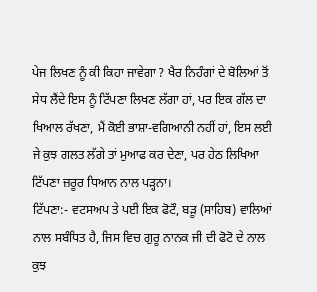ਪੇਜ ਲਿਖਣ ਨੂੰ ਕੀ ਕਿਹਾ ਜਾਵੇਗਾ ? ਖੈਰ ਨਿਹੰਗਾਂ ਦੇ ਬੋਲਿਆਂ ਤੋਂ ਸੇਧ ਲੈਂਦੇ ਇਸ ਨੂੰ ਟਿੱਪਣਾ ਲਿਖਣ ਲੱਗਾ ਹਾਂ, ਪਰ ਇਕ ਗੱਲ ਦਾ ਖਿਆਲ ਰੱਖਣਾ, ਮੈਂ ਕੋਈ ਭਾਸ਼ਾ-ਵਗਿਆਨੀ ਨਹੀਂ ਹਾਂ, ਇਸ ਲਈ ਜੇ ਕੁਝ ਗਲਤ ਲੱਗੇ ਤਾਂ ਮੁਆਫ ਕਰ ਦੇਣਾ, ਪਰ ਹੇਠ ਲਿਖਿਆ ਟਿੱਪਣਾ ਜ਼ਰੂਰ ਧਿਆਨ ਨਾਲ ਪੜ੍ਹਨਾ।
ਟਿੱਪਣਾ:- ਵਟਸਅਪ ਤੇ ਪਈ ਇਕ ਫੋਟੌ, ਬੜੂ (ਸਾਹਿਬ) ਵਾਲਿਆਂ ਨਾਲ ਸਬੰਧਿਤ ਹੈ, ਜਿਸ ਵਿਚ ਗੁਰੂ ਨਾਨਕ ਜੀ ਦੀ ਫੋਟੋ ਦੇ ਨਾਲ ਕੁਝ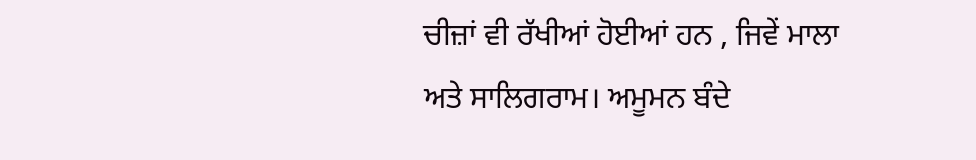ਚੀਜ਼ਾਂ ਵੀ ਰੱਖੀਆਂ ਹੋਈਆਂ ਹਨ , ਜਿਵੇਂ ਮਾਲਾ ਅਤੇ ਸਾਲਿਗਰਾਮ। ਅਮੂਮਨ ਬੰਦੇ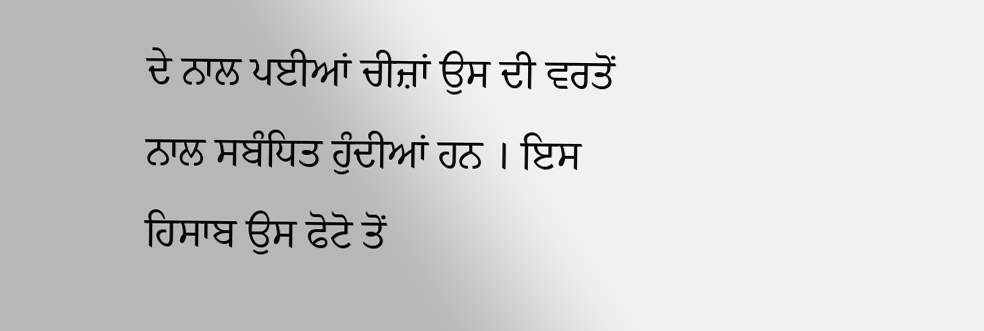ਦੇ ਨਾਲ ਪਈਆਂ ਚੀਜ਼ਾਂ ਉਸ ਦੀ ਵਰਤੋਂ ਨਾਲ ਸਬੰਧਿਤ ਹੁੰਦੀਆਂ ਹਨ । ਇਸ ਹਿਸਾਬ ਉਸ ਫੋਟੋ ਤੋਂ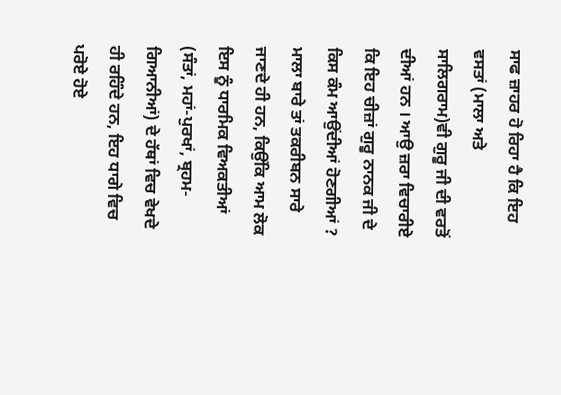ਸਾਫ ਜ਼ਾਹਰ ਹੋ ਰਿਹਾ ਹੈ ਕਿ ਇਹ ਵਸਤਾਂ (ਮਾਲਾ ਅਤੇ ਸਾਲਿਗਰਾਮ)ਵੀ ਗੁਰੂ ਜੀ ਦੀ ਵਰਤੋਂ ਦੀਆਂ ਹਨ । ਆਉ ਜ਼ਰਾ ਵਿਚਾਰੀਏ ਕਿ ਇਹ ਚੀਜ਼ਾਂ ਗੁਰੂ ਨਾਨਕ ਜੀ ਦੇ ਕਿਸ ਕੰਮ ਆਉਂਦੀਆਂ ਹੋਣਗੀਆਂ ?
ਮਾਲਾ ਬਾਰੇ ਤਾਂ ਤਕਰੀਬਨ ਸਾਰੇ ਜਾਣਦੇ ਹੀ ਹਨ, ਕਿਉਂਕਿ ਆਮ ਲੋਕ ਇਸ ਨੂੰ ਧਾਰਮਿਕ ਵਿਅਕਤੀਆਂ (ਸੰਤਾਂ, ਮਹਾਂ-ਪੁਰਖਾਂ, ਬ੍ਰਹਮ-ਗਿਆਨੀਆਂ) ਦੇ ਹੱਥਾਂ ਵਿਚ ਵੇਖਦੇ ਹੀ ਰਹਿੰਦੇ ਹਨ, ਇਹ ਧਾਗੇ ਵਿਚ ਪਰੋਏ ਹੋਏ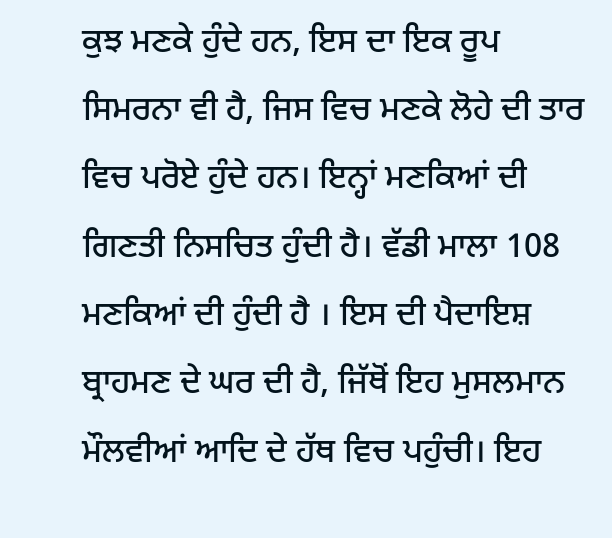ਕੁਝ ਮਣਕੇ ਹੁੰਦੇ ਹਨ, ਇਸ ਦਾ ਇਕ ਰੂਪ ਸਿਮਰਨਾ ਵੀ ਹੈ, ਜਿਸ ਵਿਚ ਮਣਕੇ ਲੋਹੇ ਦੀ ਤਾਰ ਵਿਚ ਪਰੋਏ ਹੁੰਦੇ ਹਨ। ਇਨ੍ਹਾਂ ਮਣਕਿਆਂ ਦੀ ਗਿਣਤੀ ਨਿਸਚਿਤ ਹੁੰਦੀ ਹੈ। ਵੱਡੀ ਮਾਲਾ 108 ਮਣਕਿਆਂ ਦੀ ਹੁੰਦੀ ਹੈ । ਇਸ ਦੀ ਪੈਦਾਇਸ਼ ਬ੍ਰਾਹਮਣ ਦੇ ਘਰ ਦੀ ਹੈ, ਜਿੱਥੋਂ ਇਹ ਮੁਸਲਮਾਨ ਮੌਲਵੀਆਂ ਆਦਿ ਦੇ ਹੱਥ ਵਿਚ ਪਹੁੰਚੀ। ਇਹ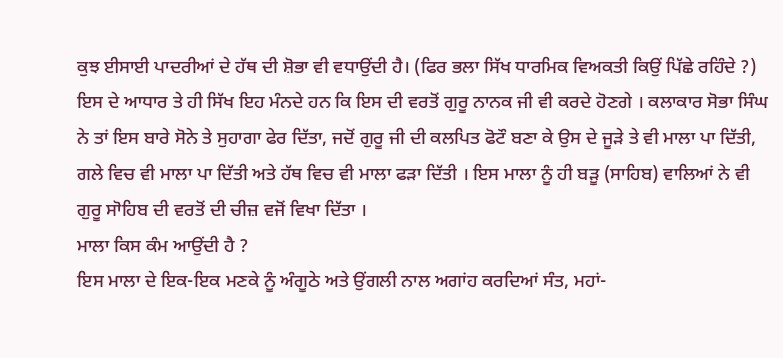ਕੁਝ ਈਸਾਈ ਪਾਦਰੀਆਂ ਦੇ ਹੱਥ ਦੀ ਸ਼ੋਭਾ ਵੀ ਵਧਾਉਂਦੀ ਹੈ। (ਫਿਰ ਭਲਾ ਸਿੱਖ ਧਾਰਮਿਕ ਵਿਅਕਤੀ ਕਿਉਂ ਪਿੱਛੇ ਰਹਿੰਦੇ ?) ਇਸ ਦੇ ਆਧਾਰ ਤੇ ਹੀ ਸਿੱਖ ਇਹ ਮੰਨਦੇ ਹਨ ਕਿ ਇਸ ਦੀ ਵਰਤੋਂ ਗੁਰੂ ਨਾਨਕ ਜੀ ਵੀ ਕਰਦੇ ਹੋਣਗੇ । ਕਲਾਕਾਰ ਸੋਭਾ ਸਿੰਘ ਨੇ ਤਾਂ ਇਸ ਬਾਰੇ ਸੋਨੇ ਤੇ ਸੁਹਾਗਾ ਫੇਰ ਦਿੱਤਾ, ਜਦੋਂ ਗੁਰੂ ਜੀ ਦੀ ਕਲਪਿਤ ਫੋਟੌ ਬਣਾ ਕੇ ਉਸ ਦੇ ਜੂੜੇ ਤੇ ਵੀ ਮਾਲਾ ਪਾ ਦਿੱਤੀ, ਗਲੇ ਵਿਚ ਵੀ ਮਾਲਾ ਪਾ ਦਿੱਤੀ ਅਤੇ ਹੱਥ ਵਿਚ ਵੀ ਮਾਲਾ ਫੜਾ ਦਿੱਤੀ । ਇਸ ਮਾਲਾ ਨੂੰ ਹੀ ਬੜੂ (ਸਾਹਿਬ) ਵਾਲਿਆਂ ਨੇ ਵੀ ਗੁਰੂ ਸਾੋਹਿਬ ਦੀ ਵਰਤੋਂ ਦੀ ਚੀਜ਼ ਵਜੋਂ ਵਿਖਾ ਦਿੱਤਾ ।
ਮਾਲਾ ਕਿਸ ਕੰਮ ਆਉਂਦੀ ਹੈ ?
ਇਸ ਮਾਲਾ ਦੇ ਇਕ-ਇਕ ਮਣਕੇ ਨੂੰ ਅੰਗੂਠੇ ਅਤੇ ਉਂਗਲੀ ਨਾਲ ਅਗਾਂਹ ਕਰਦਿਆਂ ਸੰਤ, ਮਹਾਂ-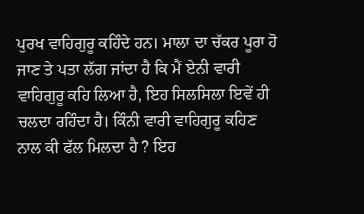ਪੁਰਖ ਵਾਹਿਗੁਰੂ ਕਹਿੰਦੇ ਹਨ। ਮਾਲਾ ਦਾ ਚੱਕਰ ਪੂਰਾ ਹੋ ਜਾਣ ਤੇ ਪਤਾ ਲੱਗ ਜਾਂਦਾ ਹੈ ਕਿ ਮੈਂ ਏਨੀ ਵਾਰੀ ਵਾਹਿਗੁਰੂ ਕਹਿ ਲਿਆ ਹੈ, ਇਹ ਸਿਲਸਿਲਾ ਇਵੇਂ ਹੀ ਚਲਦਾ ਰਹਿੰਦਾ ਹੈ। ਕਿੰਨੀ ਵਾਰੀ ਵਾਹਿਗੁਰੂ ਕਹਿਣ ਨਾਲ ਕੀ ਫੱਲ ਮਿਲਦਾ ਹੈ ? ਇਹ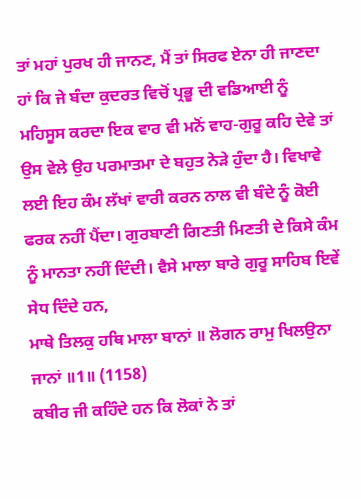ਤਾਂ ਮਹਾਂ ਪੁਰਖ ਹੀ ਜਾਨਣ, ਮੈਂ ਤਾਂ ਸਿਰਫ ਏਨਾ ਹੀ ਜਾਣਦਾ ਹਾਂ ਕਿ ਜੇ ਬੰਦਾ ਕੁਦਰਤ ਵਿਚੋਂ ਪ੍ਰਭੂ ਦੀ ਵਡਿਆਈ ਨੂੰ ਮਹਿਸੂਸ ਕਰਦਾ ਇਕ ਵਾਰ ਵੀ ਮਨੋਂ ਵਾਹ-ਗੁਰੂ ਕਹਿ ਦੇਵੇ ਤਾਂ ਉਸ ਵੇਲੇ ਉਹ ਪਰਮਾਤਮਾ ਦੇ ਬਹੁਤ ਨੇੜੇ ਹੁੰਦਾ ਹੈ। ਵਿਖਾਵੇ ਲਈ ਇਹ ਕੰਮ ਲੱਖਾਂ ਵਾਰੀ ਕਰਨ ਨਾਲ ਵੀ ਬੰਦੇ ਨੂੰ ਕੋਈ ਫਰਕ ਨਹੀਂ ਪੈਂਦਾ। ਗੁਰਬਾਣੀ ਗਿਣਤੀ ਮਿਣਤੀ ਦੇ ਕਿਸੇ ਕੰਮ ਨੂੰ ਮਾਨਤਾ ਨਹੀਂ ਦਿੰਦੀ। ਵੈਸੇ ਮਾਲਾ ਬਾਰੇ ਗੁਰੂ ਸਾਹਿਬ ਇਵੇਂ ਸੇਧ ਦਿੰਦੇ ਹਨ,
ਮਾਥੇ ਤਿਲਕੁ ਹਥਿ ਮਾਲਾ ਬਾਨਾਂ ॥ ਲੋਗਨ ਰਾਮੁ ਖਿਲਉਨਾ ਜਾਨਾਂ ॥1॥ (1158)
ਕਬੀਰ ਜੀ ਕਹਿੰਦੇ ਹਨ ਕਿ ਲੋਕਾਂ ਨੇ ਤਾਂ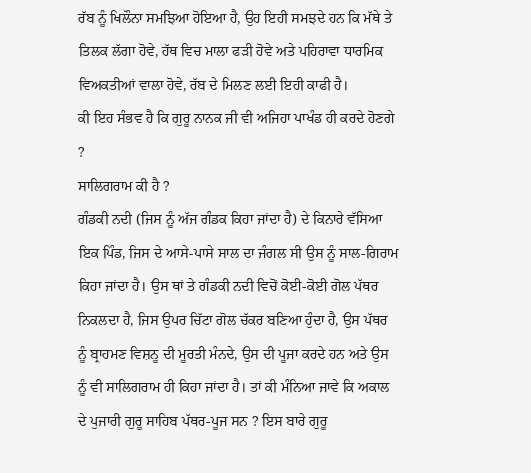ਰੱਬ ਨੂੰ ਖਿਲੌਨਾ ਸਮਝਿਆ ਹੋਇਆ ਹੈ, ਉਹ ਇਹੀ ਸਮਝਦੇ ਹਨ ਕਿ ਮੱਥੇ ਤੇ ਤਿਲਕ ਲੱਗਾ ਹੋਵੇ, ਹੱਥ ਵਿਚ ਮਾਲਾ ਫੜੀ ਹੋਵੇ ਅਤੇ ਪਹਿਰਾਵਾ ਧਾਰਮਿਕ ਵਿਅਕਤੀਆਂ ਵਾਲਾ ਹੋਵੇ, ਰੱਬ ਦੇ ਮਿਲਣ ਲਈ ਇਹੀ ਕਾਫੀ ਹੈ।
ਕੀ ਇਹ ਸੰਭਵ ਹੈ ਕਿ ਗੁਰੂ ਨਾਨਕ ਜੀ ਵੀ ਅਜਿਹਾ ਪਾਖੰਡ ਹੀ ਕਰਦੇ ਹੋਣਗੇ ?
ਸਾਲਿਗਰਾਮ ਕੀ ਹੈ ?
ਗੰਡਕੀ ਨਦੀ (ਜਿਸ ਨੂੰ ਅੱਜ ਗੰਡਕ ਕਿਹਾ ਜਾਂਦਾ ਹੈ) ਦੇ ਕਿਨਾਰੇ ਵੱਸਿਆ ਇਕ ਪਿੰਡ, ਜਿਸ ਦੇ ਆਸੇ-ਪਾਸੇ ਸਾਲ ਦਾ ਜੰਗਲ ਸੀ ਉਸ ਨੂੰ ਸਾਲ-ਗਿਰਾਮ ਕਿਹਾ ਜਾਂਦਾ ਹੈ। ਉਸ ਥਾਂ ਤੇ ਗੰਡਕੀ ਨਦੀ ਵਿਚੋਂ ਕੋਈ-ਕੋਈ ਗੋਲ ਪੱਥਰ ਨਿਕਲਦਾ ਹੈ, ਜਿਸ ਉਪਰ ਚਿੱਟਾ ਗੋਲ ਚੱਕਰ ਬਣਿਆ ਹੁੰਦਾ ਹੈ, ਉਸ ਪੱਥਰ ਨੂੰ ਬ੍ਰਾਹਮਣ ਵਿਸ਼ਨੂ ਦੀ ਮੂਰਤੀ ਮੰਨਦੇ, ਉਸ ਦੀ ਪੂਜਾ ਕਰਦੇ ਹਨ ਅਤੇ ਉਸ ਨੂੰ ਵੀ ਸਾਲਿਗਰਾਮ ਹੀ ਕਿਹਾ ਜਾਂਦਾ ਹੈ। ਤਾਂ ਕੀ ਮੰਨਿਆ ਜਾਵੇ ਕਿ ਅਕਾਲ ਦੇ ਪੁਜਾਰੀ ਗੁਰੂ ਸਾਹਿਬ ਪੱਥਰ-ਪੂਜ ਸਨ ? ਇਸ ਬਾਰੇ ਗੁਰੂ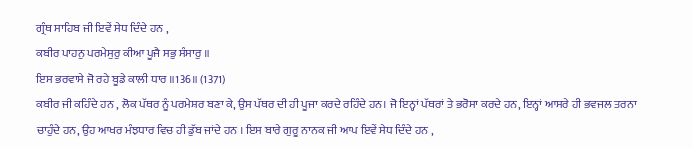ਗ੍ਰੰਥ ਸਾਹਿਬ ਜੀ ਇਵੇਂ ਸੇਧ ਦਿੰਦੇ ਹਨ ,
ਕਬੀਰ ਪਾਹਨੁ ਪਰਮੇਸੁਰੁ ਕੀਆ ਪੂਜੈ ਸਭੁ ਸੰਸਾਰੁ ॥
ਇਸ ਭਰਵਾਸੇ ਜੋ ਰਹੇ ਬੂਡੇ ਕਾਲੀ ਧਾਰ ॥136॥ (1371)
ਕਬੀਰ ਜੀ ਕਹਿੰਦੇ ਹਨ , ਲੋਕ ਪੱਥਰ ਨੂੰ ਪਰਮੇਸ਼ਰ ਬਣਾ ਕੇ, ਉਸ ਪੱਥਰ ਦੀ ਹੀ ਪੂਜਾ ਕਰਦੇ ਰਹਿੰਦੇ ਹਨ। ਜੋ ਇਨ੍ਹਾਂ ਪੱਥਰਾਂ ਤੇ ਭਰੋਸਾ ਕਰਦੇ ਹਨ, ਇਨ੍ਹਾਂ ਆਸਰੇ ਹੀ ਭਵਜਲ ਤਰਨਾ ਚਾਹੁੰਦੇ ਹਨ, ਉਹ ਆਖਰ ਮੰਝਧਾਰ ਵਿਚ ਹੀ ਡੁੱਬ ਜਾਂਦੇ ਹਨ । ਇਸ ਬਾਰੇ ਗੁਰੂ ਨਾਨਕ ਜੀ ਆਪ ਇਵੇਂ ਸੇਧ ਦਿੰਦੇ ਹਨ ,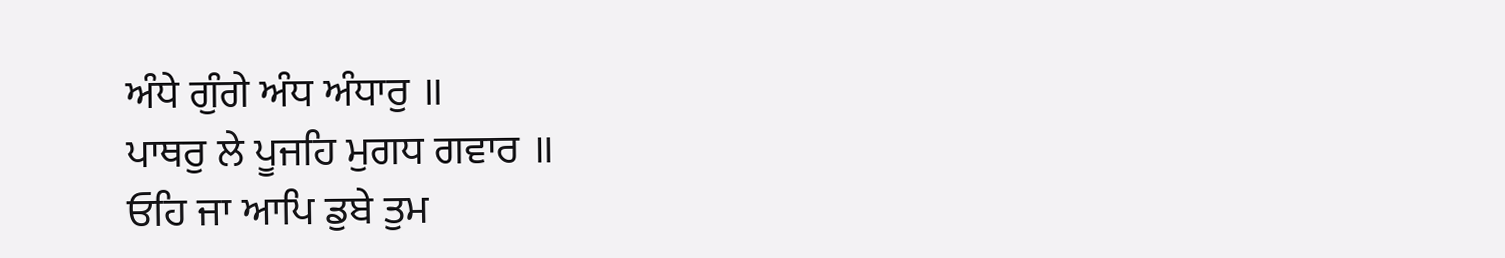ਅੰਧੇ ਗੁੰਗੇ ਅੰਧ ਅੰਧਾਰੁ ॥
ਪਾਥਰੁ ਲੇ ਪੂਜਹਿ ਮੁਗਧ ਗਵਾਰ ॥
ਓਹਿ ਜਾ ਆਪਿ ਡੁਬੇ ਤੁਮ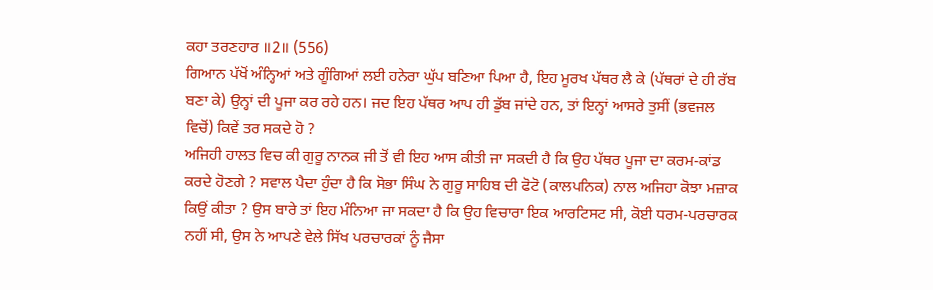ਕਹਾ ਤਰਣਹਾਰ ॥2॥ (556)
ਗਿਆਨ ਪੱਖੋਂ ਅੰਨ੍ਹਿਆਂ ਅਤੇ ਗੂੰਗਿਆਂ ਲਈ ਹਨੇਰਾ ਘੁੱਪ ਬਣਿਆ ਪਿਆ ਹੈ, ਇਹ ਮੂਰਖ ਪੱਥਰ ਲੈ ਕੇ (ਪੱਥਰਾਂ ਦੇ ਹੀ ਰੱਬ ਬਣਾ ਕੇ) ਉਨ੍ਹਾਂ ਦੀ ਪੂਜਾ ਕਰ ਰਹੇ ਹਨ। ਜਦ ਇਹ ਪੱਥਰ ਆਪ ਹੀ ਡੁੱਬ ਜਾਂਦੇ ਹਨ, ਤਾਂ ਇਨ੍ਹਾਂ ਆਸਰੇ ਤੁਸੀਂ (ਭਵਜਲ ਵਿਚੋਂ) ਕਿਵੇਂ ਤਰ ਸਕਦੇ ਹੋ ?
ਅਜਿਹੀ ਹਾਲਤ ਵਿਚ ਕੀ ਗੁਰੂ ਨਾਨਕ ਜੀ ਤੋਂ ਵੀ ਇਹ ਆਸ ਕੀਤੀ ਜਾ ਸਕਦੀ ਹੈ ਕਿ ਉਹ ਪੱਥਰ ਪੂਜਾ ਦਾ ਕਰਮ-ਕਾਂਡ ਕਰਦੇ ਹੋਣਗੇ ? ਸਵਾਲ ਪੈਦਾ ਹੁੰਦਾ ਹੈ ਕਿ ਸੋਭਾ ਸਿੰਘ ਨੇ ਗੁਰੂ ਸਾਹਿਬ ਦੀ ਫੋਟੋ (ਕਾਲਪਨਿਕ) ਨਾਲ ਅਜਿਹਾ ਕੋਝਾ ਮਜ਼ਾਕ ਕਿਉਂ ਕੀਤਾ ? ਉਸ ਬਾਰੇ ਤਾਂ ਇਹ ਮੰਨਿਆ ਜਾ ਸਕਦਾ ਹੈ ਕਿ ਉਹ ਵਿਚਾਰਾ ਇਕ ਆਰਟਿਸਟ ਸੀ, ਕੋਈ ਧਰਮ-ਪਰਚਾਰਕ ਨਹੀਂ ਸੀ, ਉਸ ਨੇ ਆਪਣੇ ਵੇਲੇ ਸਿੱਖ ਪਰਚਾਰਕਾਂ ਨੂੰ ਜੈਸਾ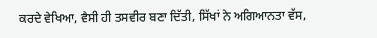ਕਰਦੇ ਵੇਖਿਆ, ਵੈਸੀ ਹੀ ਤਸਵੀਰ ਬਣਾ ਦਿੱਤੀ, ਸਿੱਖਾਂ ਨੇ ਅਗਿਆਨਤਾ ਵੱਸ,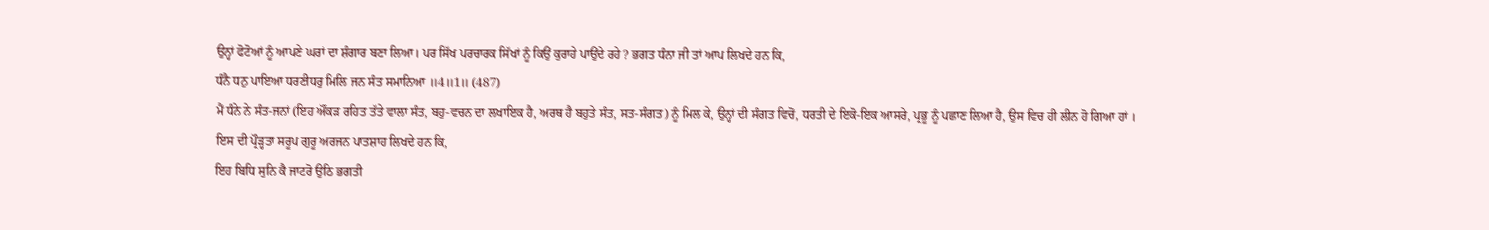ਉਨ੍ਹਾਂ ਫੋਟੋਆਂ ਨੂੰ ਆਪਣੇ ਘਰਾਂ ਦਾ ਸ਼ੰਗਾਰ ਬਣਾ ਲਿਆ। ਪਰ ਸਿੱਖ ਪਰਚਾਰਕ ਸਿੱਖਾਂ ਨੂੰ ਕਿਉਂ ਕੁਰਾਹੇ ਪਾਉਂਦੇ ਰਹੇ ? ਭਗਤ ਧੰਨਾ ਜੀ ਤਾਂ ਆਪ ਲਿਖਦੇ ਹਨ ਕਿ,
ਧੰਨੈ ਧਨੁ ਪਾਇਆ ਧਰਣੀਧਰੁ ਮਿਲਿ ਜਨ ਸੰਤ ਸਮਾਨਿਆ ॥4॥1॥ (487)
ਮੈਂ ਧੰਨੇ ਨੇ ਸੰਤ-ਜਨਾਂ (ਇਹ ਔਂਕੜ ਰਹਿਤ ਤੱਤੇ ਵਾਲਾ ਸੰਤ, ਬਹੁ-ਵਚਨ ਦਾ ਲਖਾਇਕ ਹੈ, ਅਰਥ ਹੈ ਬਹੁਤੇ ਸੰਤ, ਸਤ-ਸੰਗਤ) ਨੂੰ ਮਿਲ ਕੇ, ਉਨ੍ਹਾਂ ਦੀ ਸੰਗਤ ਵਿਚੋਂ, ਧਰਤੀ ਦੇ ਇਕੋ-ਇਕ ਆਸਰੇ, ਪ੍ਰਭੂ ਨੂੰ ਪਛਾਣ ਲਿਆ ਹੈ, ਉਸ ਵਿਚ ਹੀ ਲੀਨ ਹੋ ਗਿਆ ਹਾਂ ।
ਇਸ ਦੀ ਪ੍ਰੌੜ੍ਹਤਾ ਸਰੂਪ ਗੁਰੂ ਅਰਜਨ ਪਾਤਸ਼ਾਹ ਲਿਖਦੇ ਹਨ ਕਿ,
ਇਹ ਬਿਧਿ ਸੁਨਿ ਕੈ ਜਾਟਰੋ ਉਠਿ ਭਗਤੀ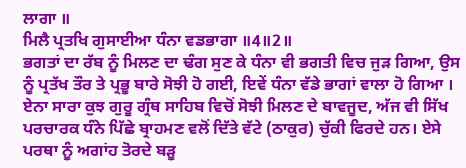ਲਾਗਾ ॥
ਮਿਲੈ ਪ੍ਰਤਖਿ ਗੁਸਾਈਆ ਧੰਨਾ ਵਡਭਾਗਾ ॥4॥2॥
ਭਗਤਾਂ ਦਾ ਰੱਬ ਨੂੰ ਮਿਲਣ ਦਾ ਢੰਗ ਸੁਣ ਕੇ ਧੰਨਾ ਵੀ ਭਗਤੀ ਵਿਚ ਜੁੜ ਗਿਆ, ਉਸ ਨੂੰ ਪ੍ਰਤੱਖ ਤੌਰ ਤੇ ਪ੍ਰਭੂ ਬਾਰੇ ਸੋਝੀ ਹੋ ਗਈ, ਇਵੇਂ ਧੰਨਾ ਵੱਡੇ ਭਾਗਾਂ ਵਾਲਾ ਹੋ ਗਿਆ ।
ਏਨਾ ਸਾਰਾ ਕੁਝ ਗੁਰੂ ਗ੍ਰੰਥ ਸਾਹਿਬ ਵਿਚੋਂ ਸੋਝੀ ਮਿਲਣ ਦੇ ਬਾਵਜੂਦ, ਅੱਜ ਵੀ ਸਿੱਖ ਪਰਚਾਰਕ ਧੰਨੇ ਪਿੱਛੇ ਬ੍ਰਾਹਮਣ ਵਲੋਂ ਦਿੱਤੇ ਵੱਟੇ (ਠਾਕੁਰ) ਚੁੱਕੀ ਫਿਰਦੇ ਹਨ। ਏਸੇ ਪਰਥਾ ਨੂੰ ਅਗਾਂਹ ਤੋਰਦੇ ਬੜੂ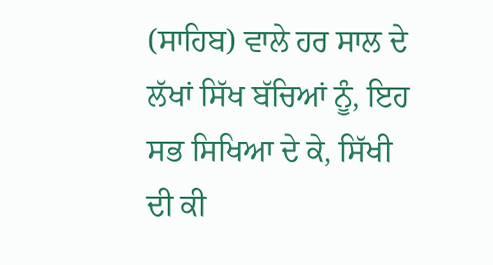(ਸਾਹਿਬ) ਵਾਲੇ ਹਰ ਸਾਲ ਦੇ ਲੱਖਾਂ ਸਿੱਖ ਬੱਚਿਆਂ ਨੂੰ, ਇਹ ਸਭ ਸਿਖਿਆ ਦੇ ਕੇ, ਸਿੱਖੀ ਦੀ ਕੀ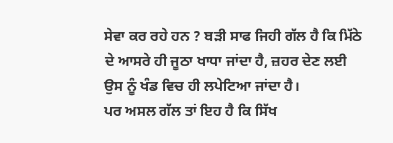ਸੇਵਾ ਕਰ ਰਹੇ ਹਨ ? ਬੜੀ ਸਾਫ ਜਿਹੀ ਗੱਲ ਹੈ ਕਿ ਮਿੱਠੇ ਦੇ ਆਸਰੇ ਹੀ ਜੂਠਾ ਖਾਧਾ ਜਾਂਦਾ ਹੈ, ਜ਼ਹਰ ਦੇਣ ਲਈ ਉਸ ਨੂੰ ਖੰਡ ਵਿਚ ਹੀ ਲਪੇਟਿਆ ਜਾਂਦਾ ਹੈ।
ਪਰ ਅਸਲ ਗੱਲ ਤਾਂ ਇਹ ਹੈ ਕਿ ਸਿੱਖ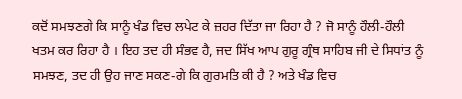ਕਦੋਂ ਸਮਝਣਗੇ ਕਿ ਸਾਨੂੰ ਖੰਡ ਵਿਚ ਲਪੇਟ ਕੇ ਜ਼ਹਰ ਦਿੱਤਾ ਜਾ ਰਿਹਾ ਹੈ ? ਜੋ ਸਾਨੂੰ ਹੌਲੀ-ਹੌਲੀ ਖਤਮ ਕਰ ਰਿਹਾ ਹੈ । ਇਹ ਤਦ ਹੀ ਸੰਭਵ ਹੈ, ਜਦ ਸਿੱਖ ਆਪ ਗੁਰੂ ਗ੍ਰੰਥ ਸਾਹਿਬ ਜੀ ਦੇ ਸਿਧਾਂਤ ਨੂੰ ਸਮਝਣ, ਤਦ ਹੀ ਉਹ ਜਾਣ ਸਕਣ-ਗੇ ਕਿ ਗੁਰਮਤਿ ਕੀ ਹੈ ? ਅਤੇ ਖੰਡ ਵਿਚ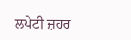ਲਪੇਟੀ ਜ਼ਹਰ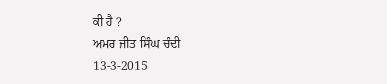ਕੀ ਹੈ ?
ਅਮਰ ਜੀਤ ਸਿੰਘ ਚੰਦੀ
13-3-2015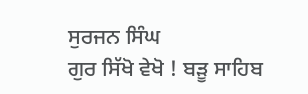ਸੁਰਜਨ ਸਿੰਘ
ਗੁਰ ਸਿੱਖੋ ਵੇਖੋ ! ਬੜੂ ਸਾਹਿਬ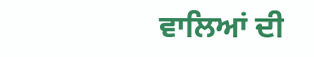ਵਾਲਿਆਂ ਦੀ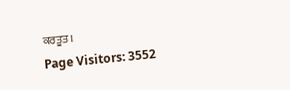ਕਰਤੂਤ।
Page Visitors: 3552